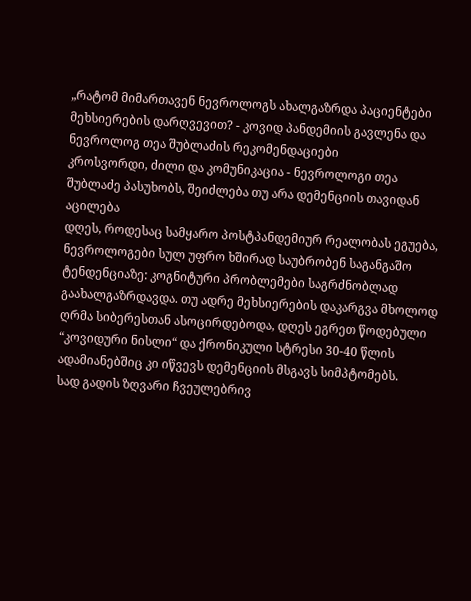„რატომ მიმართავენ ნევროლოგს ახალგაზრდა პაციენტები მეხსიერების დარღვევით? - კოვიდ პანდემიის გავლენა და ნევროლოგ თეა შუბლაძის რეკომენდაციები
კროსვორდი, ძილი და კომუნიკაცია - ნევროლოგი თეა შუბლაძე პასუხობს, შეიძლება თუ არა დემენციის თავიდან აცილება
დღეს, როდესაც სამყარო პოსტპანდემიურ რეალობას ეგუება, ნევროლოგები სულ უფრო ხშირად საუბრობენ საგანგაშო ტენდენციაზე: კოგნიტური პრობლემები საგრძნობლად გაახალგაზრდავდა. თუ ადრე მეხსიერების დაკარგვა მხოლოდ ღრმა სიბერესთან ასოცირდებოდა, დღეს ეგრეთ წოდებული “კოვიდური ნისლი“ და ქრონიკული სტრესი 30-40 წლის ადამიანებშიც კი იწვევს დემენციის მსგავს სიმპტომებს.
სად გადის ზღვარი ჩვეულებრივ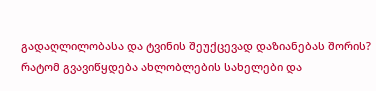გადაღლილობასა და ტვინის შეუქცევად დაზიანებას შორის? რატომ გვავიწყდება ახლობლების სახელები და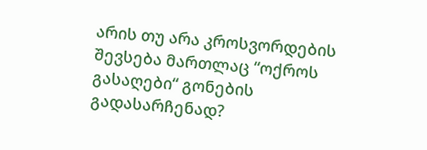არის თუ არა კროსვორდების შევსება მართლაც “ოქროს გასაღები“ გონების გადასარჩენად?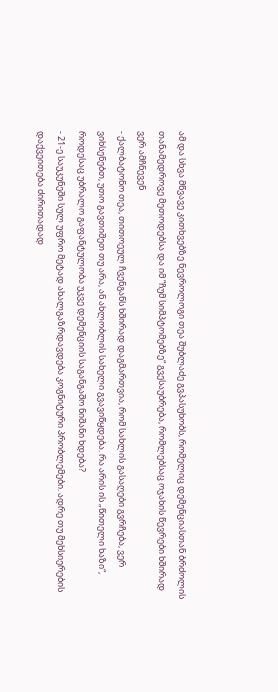ამ და სხვა მწვავე კითხვებზე ნევროლოგი თეა შუბლაძე გვპასუხობს, რომელიც დემენციასთან ბრძოლის თანამედროვე მეთოდებსა და იმ “ჩუმ სიმპტომებზე“ გვესაუბრება, რომლებსაც ოჯახის წევრები ხშირად ვერ ამჩნევენ
- ქალბატონო თეა, თითოეულ ჩვენგანს ხშირად დაგმართვია, რომ სახლის გასაღები გვრჩება, ვერ ვიხსენებთ, უთო გავთიშეთ თუ არა, ან ახლობლის სახელი გვავიწყდება. რა არის ის „წითელი ხაზი“, როდესაც უბრალო გაფანტულობა უკვე დემენციის საგანგაშო ნიშანი ხდება?
- 21-ე საუკუნეში სულ უფრო მეტად ახალგაზრდავდება კოგნიტური პრობლემები. ადრე თუ მეხსიერების დაქვეითება ძირითადად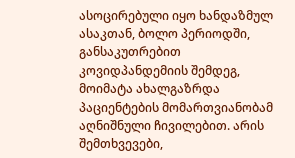ასოცირებული იყო ხანდაზმულ ასაკთან, ბოლო პერიოდში, განსაკუთრებით კოვიდპანდემიის შემდეგ, მოიმატა ახალგაზრდა პაციენტების მომართვიანობამ აღნიშნული ჩივილებით. არის შემთხვევები,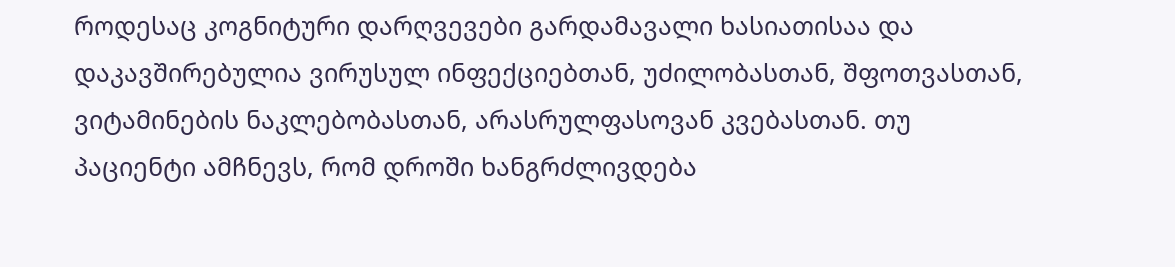როდესაც კოგნიტური დარღვევები გარდამავალი ხასიათისაა და დაკავშირებულია ვირუსულ ინფექციებთან, უძილობასთან, შფოთვასთან, ვიტამინების ნაკლებობასთან, არასრულფასოვან კვებასთან. თუ პაციენტი ამჩნევს, რომ დროში ხანგრძლივდება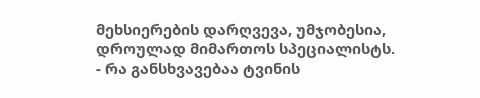მეხსიერების დარღვევა, უმჯობესია, დროულად მიმართოს სპეციალისტს.
- რა განსხვავებაა ტვინის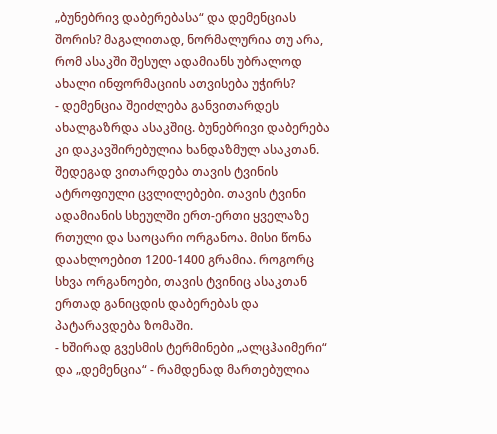„ბუნებრივ დაბერებასა“ და დემენციას შორის? მაგალითად, ნორმალურია თუ არა, რომ ასაკში შესულ ადამიანს უბრალოდ ახალი ინფორმაციის ათვისება უჭირს?
- დემენცია შეიძლება განვითარდეს ახალგაზრდა ასაკშიც. ბუნებრივი დაბერება კი დაკავშირებულია ხანდაზმულ ასაკთან. შედეგად ვითარდება თავის ტვინის ატროფიული ცვლილებები. თავის ტვინი ადამიანის სხეულში ერთ-ერთი ყველაზე რთული და საოცარი ორგანოა. მისი წონა დაახლოებით 1200-1400 გრამია. როგორც სხვა ორგანოები, თავის ტვინიც ასაკთან ერთად განიცდის დაბერებას და პატარავდება ზომაში.
- ხშირად გვესმის ტერმინები „ალცჰაიმერი“ და „დემენცია“ - რამდენად მართებულია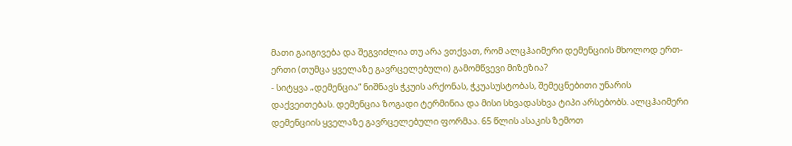მათი გაიგივება და შეგვიძლია თუ არა ვთქვათ, რომ ალცჰაიმერი დემენციის მხოლოდ ერთ-ერთი (თუმცა ყველაზე გავრცელებული) გამომწვევი მიზეზია?
- სიტყვა „დემენცია“ ნიშნავს ჭკუის არქონას, ჭკუასუსტობას, შემეცნებითი უნარის დაქვეითებას. დემენცია ზოგადი ტერმინია და მისი სხვადასხვა ტიპი არსებობს. ალცჰაიმერი დემენციის ყველაზე გავრცელებული ფორმაა. 65 წლის ასაკის ზემოთ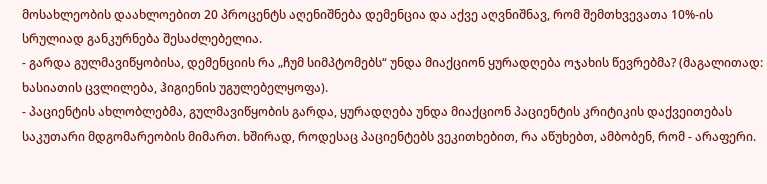მოსახლეობის დაახლოებით 20 პროცენტს აღენიშნება დემენცია და აქვე აღვნიშნავ, რომ შემთხვევათა 10%-ის სრულიად განკურნება შესაძლებელია.
- გარდა გულმავიწყობისა, დემენციის რა „ჩუმ სიმპტომებს“ უნდა მიაქციონ ყურადღება ოჯახის წევრებმა? (მაგალითად: ხასიათის ცვლილება, ჰიგიენის უგულებელყოფა).
- პაციენტის ახლობლებმა, გულმავიწყობის გარდა, ყურადღება უნდა მიაქციონ პაციენტის კრიტიკის დაქვეითებას საკუთარი მდგომარეობის მიმართ. ხშირად, როდესაც პაციენტებს ვეკითხებით, რა აწუხებთ, ამბობენ, რომ - არაფერი.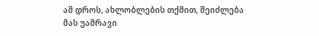ამ დროს, ახლობლების თქმით, შეიძლება მას უამრავი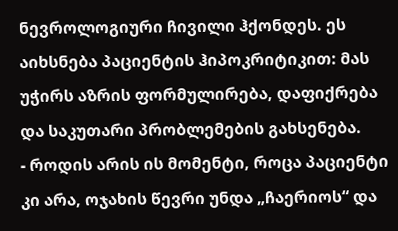ნევროლოგიური ჩივილი ჰქონდეს. ეს აიხსნება პაციენტის ჰიპოკრიტიკით: მას უჭირს აზრის ფორმულირება, დაფიქრება და საკუთარი პრობლემების გახსენება.
- როდის არის ის მომენტი, როცა პაციენტი კი არა, ოჯახის წევრი უნდა „ჩაერიოს“ და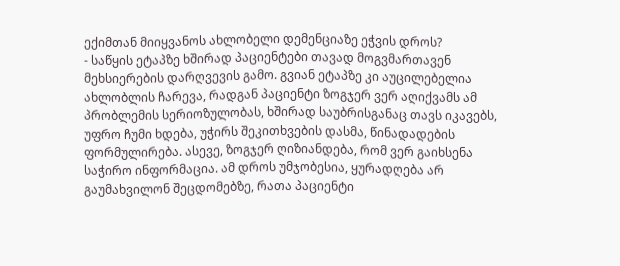ექიმთან მიიყვანოს ახლობელი დემენციაზე ეჭვის დროს?
- საწყის ეტაპზე ხშირად პაციენტები თავად მოგვმართავენ მეხსიერების დარღვევის გამო. გვიან ეტაპზე კი აუცილებელია ახლობლის ჩარევა, რადგან პაციენტი ზოგჯერ ვერ აღიქვამს ამ პრობლემის სერიოზულობას, ხშირად საუბრისგანაც თავს იკავებს, უფრო ჩუმი ხდება, უჭირს შეკითხვების დასმა, წინადადების ფორმულირება. ასევე, ზოგჯერ ღიზიანდება, რომ ვერ გაიხსენა საჭირო ინფორმაცია. ამ დროს უმჯობესია, ყურადღება არ გაუმახვილონ შეცდომებზე, რათა პაციენტი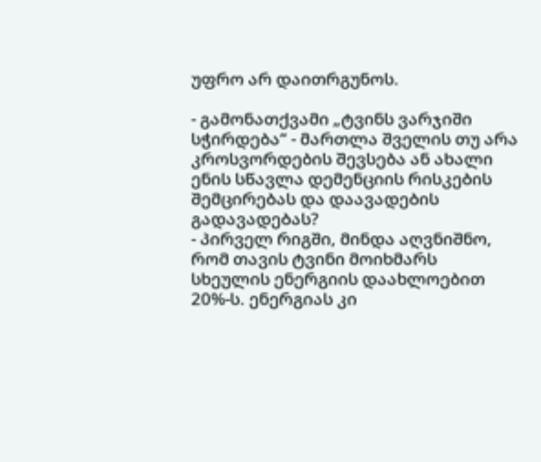უფრო არ დაითრგუნოს.

- გამონათქვამი „ტვინს ვარჯიში სჭირდება“ - მართლა შველის თუ არა კროსვორდების შევსება ან ახალი ენის სწავლა დემენციის რისკების შემცირებას და დაავადების გადავადებას?
- პირველ რიგში, მინდა აღვნიშნო, რომ თავის ტვინი მოიხმარს სხეულის ენერგიის დაახლოებით 20%-ს. ენერგიას კი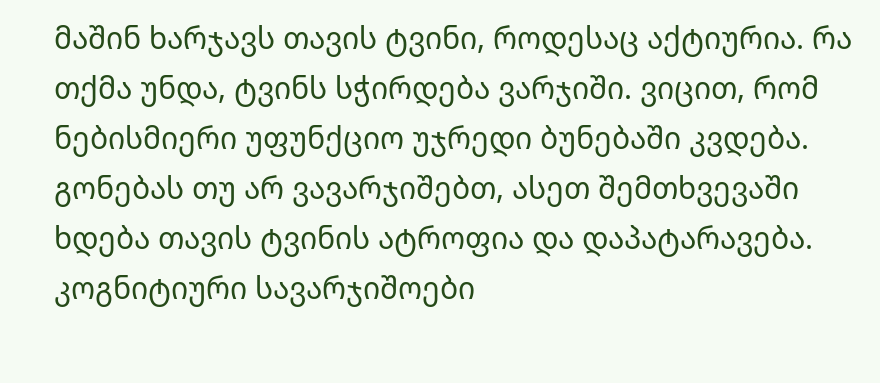მაშინ ხარჯავს თავის ტვინი, როდესაც აქტიურია. რა თქმა უნდა, ტვინს სჭირდება ვარჯიში. ვიცით, რომ ნებისმიერი უფუნქციო უჯრედი ბუნებაში კვდება. გონებას თუ არ ვავარჯიშებთ, ასეთ შემთხვევაში ხდება თავის ტვინის ატროფია და დაპატარავება. კოგნიტიური სავარჯიშოები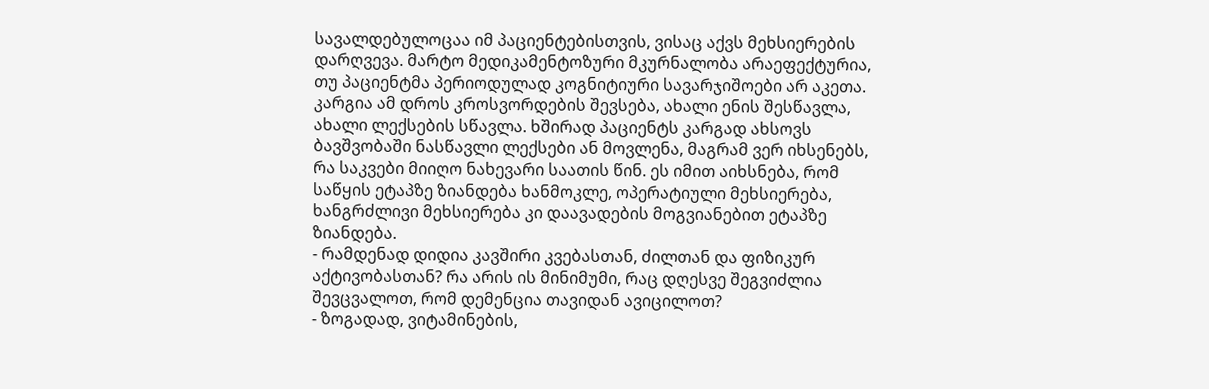სავალდებულოცაა იმ პაციენტებისთვის, ვისაც აქვს მეხსიერების დარღვევა. მარტო მედიკამენტოზური მკურნალობა არაეფექტურია, თუ პაციენტმა პერიოდულად კოგნიტიური სავარჯიშოები არ აკეთა.
კარგია ამ დროს კროსვორდების შევსება, ახალი ენის შესწავლა, ახალი ლექსების სწავლა. ხშირად პაციენტს კარგად ახსოვს ბავშვობაში ნასწავლი ლექსები ან მოვლენა, მაგრამ ვერ იხსენებს, რა საკვები მიიღო ნახევარი საათის წინ. ეს იმით აიხსნება, რომ საწყის ეტაპზე ზიანდება ხანმოკლე, ოპერატიული მეხსიერება, ხანგრძლივი მეხსიერება კი დაავადების მოგვიანებით ეტაპზე ზიანდება.
- რამდენად დიდია კავშირი კვებასთან, ძილთან და ფიზიკურ აქტივობასთან? რა არის ის მინიმუმი, რაც დღესვე შეგვიძლია შევცვალოთ, რომ დემენცია თავიდან ავიცილოთ?
- ზოგადად, ვიტამინების,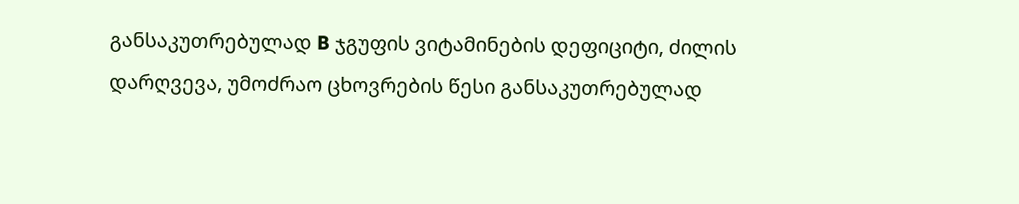განსაკუთრებულად B ჯგუფის ვიტამინების დეფიციტი, ძილის დარღვევა, უმოძრაო ცხოვრების წესი განსაკუთრებულად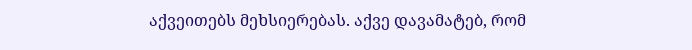აქვეითებს მეხსიერებას. აქვე დავამატებ, რომ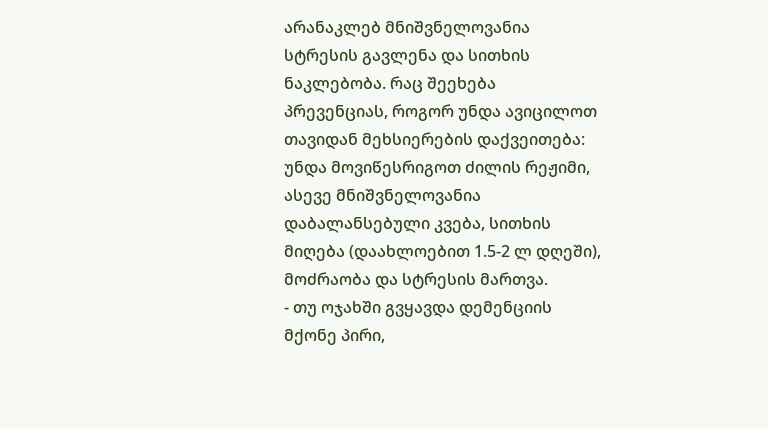არანაკლებ მნიშვნელოვანია სტრესის გავლენა და სითხის ნაკლებობა. რაც შეეხება პრევენციას, როგორ უნდა ავიცილოთ თავიდან მეხსიერების დაქვეითება: უნდა მოვიწესრიგოთ ძილის რეჟიმი, ასევე მნიშვნელოვანია დაბალანსებული კვება, სითხის მიღება (დაახლოებით 1.5-2 ლ დღეში), მოძრაობა და სტრესის მართვა.
- თუ ოჯახში გვყავდა დემენციის მქონე პირი,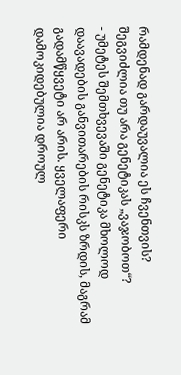რამდენად გარდაუვალია ეს ჩვენთვის? შეგვიძლია თუ არა გენეტიკას „ვაჯობოთ“?
- უმეტეს შემთხვევაში გენეტიკა მხოლოდ დაავადების განვითარების რისკს ზრდის, მაგრამ გადამწყვეტი არ არის. ყველაფერი დამოკიდებულია დროულ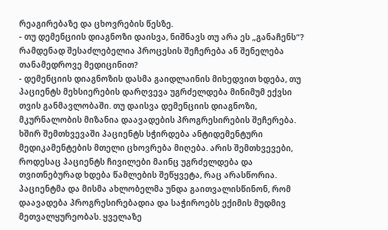რეაგირებაზე და ცხოვრების წესზე.
- თუ დემენციის დიაგნოზი დაისვა, ნიშნავს თუ არა ეს „განაჩენს“? რამდენად შესაძლებელია პროცესის შეჩერება ან შენელება თანამედროვე მედიცინით?
- დემენციის დიაგნოზის დასმა გაიდლაინის მიხედვით ხდება, თუ პაციენტს მეხსიერების დარღვევა უგრძელდება მინიმუმ ექვსი თვის განმავლობაში. თუ დაისვა დემენციის დიაგნოზი, მკურნალობის მიზანია დაავადების პროგრესირების შეჩერება. ხშირ შემთხვევაში პაციენტს სჭირდება ანტიდემენტური მედიკამენტების მთელი ცხოვრება მიღება. არის შემთხვევები, როდესაც პაციენტს ჩივილები მაინც უგრძელდება და თვითნებურად ხდება წამლების შეწყვეტა, რაც არასწორია. პაციენტმა და მისმა ახლობელმა უნდა გაითვალისწინონ, რომ დაავადება პროგრესირებადია და საჭიროებს ექიმის მუდმივ მეთვალყურეობას. ყველაზე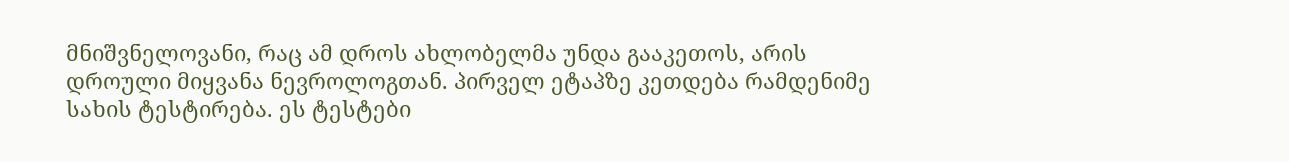მნიშვნელოვანი, რაც ამ დროს ახლობელმა უნდა გააკეთოს, არის დროული მიყვანა ნევროლოგთან. პირველ ეტაპზე კეთდება რამდენიმე სახის ტესტირება. ეს ტესტები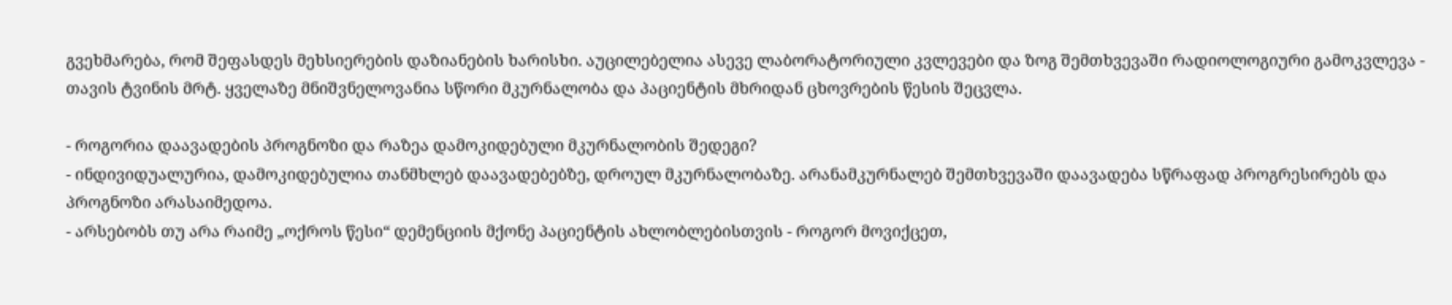გვეხმარება, რომ შეფასდეს მეხსიერების დაზიანების ხარისხი. აუცილებელია ასევე ლაბორატორიული კვლევები და ზოგ შემთხვევაში რადიოლოგიური გამოკვლევა - თავის ტვინის მრტ. ყველაზე მნიშვნელოვანია სწორი მკურნალობა და პაციენტის მხრიდან ცხოვრების წესის შეცვლა.

- როგორია დაავადების პროგნოზი და რაზეა დამოკიდებული მკურნალობის შედეგი?
- ინდივიდუალურია, დამოკიდებულია თანმხლებ დაავადებებზე, დროულ მკურნალობაზე. არანამკურნალებ შემთხვევაში დაავადება სწრაფად პროგრესირებს და პროგნოზი არასაიმედოა.
- არსებობს თუ არა რაიმე „ოქროს წესი“ დემენციის მქონე პაციენტის ახლობლებისთვის - როგორ მოვიქცეთ,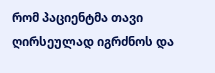რომ პაციენტმა თავი ღირსეულად იგრძნოს და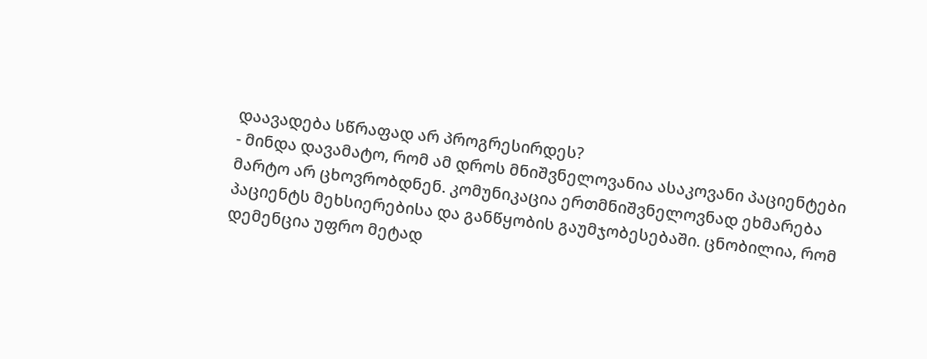დაავადება სწრაფად არ პროგრესირდეს?
- მინდა დავამატო, რომ ამ დროს მნიშვნელოვანია ასაკოვანი პაციენტები მარტო არ ცხოვრობდნენ. კომუნიკაცია ერთმნიშვნელოვნად ეხმარება პაციენტს მეხსიერებისა და განწყობის გაუმჯობესებაში. ცნობილია, რომ დემენცია უფრო მეტად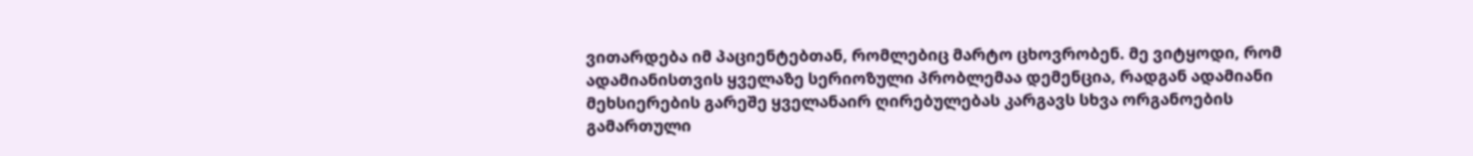ვითარდება იმ პაციენტებთან, რომლებიც მარტო ცხოვრობენ. მე ვიტყოდი, რომ ადამიანისთვის ყველაზე სერიოზული პრობლემაა დემენცია, რადგან ადამიანი მეხსიერების გარეშე ყველანაირ ღირებულებას კარგავს სხვა ორგანოების გამართული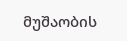მუშაობის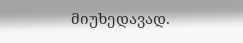მიუხედავად.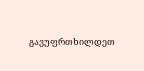გავუფრთხილდეთ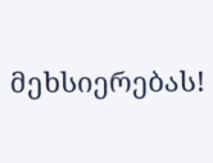მეხსიერებას!